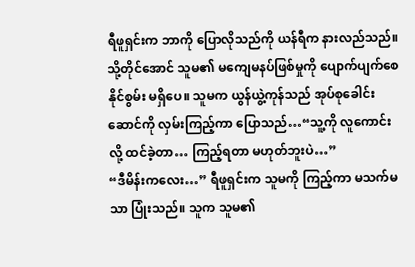ရီဖူရှင်းက ဘာကို ပြောလိုသည်ကို ယန်ရီက နားလည်သည်။ သို့တိုင်အောင် သူမ၏ မကျေမနပ်ဖြစ်မှုကို ပျောက်ပျက်စေနိုင်စွမ်း မရှိပေ။ သူမက ယွန်ယွဲ့ကုန်သည် အုပ်စုခေါင်းဆောင်ကို လှမ်းကြည့်ကာ ပြောသည်…“သူ့ကို လူကောင်းလို့ ထင်ခဲ့တာ… ကြည့်ရတာ မဟုတ်ဘူးပဲ…”
“ဒီမိန်းကလေး…” ရီဖူရှင်းက သူမကို ကြည့်ကာ မသက်မသာ ပြုံးသည်။ သူက သူမ၏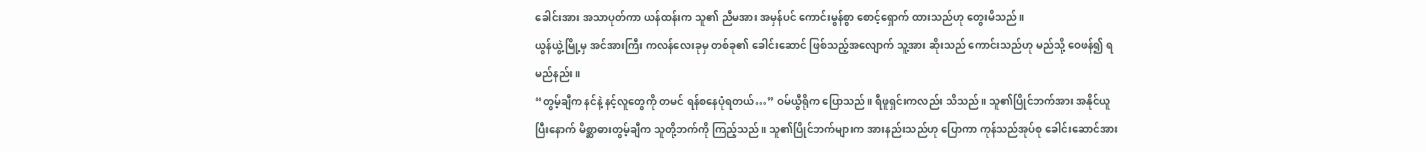ခေါင်းအား အသာပုတ်ကာ ယန်ထန်းက သူ၏ ညီမအား အမှန်ပင် ကောင်းမွန်စွာ စောင့်ရှောက် ထားသည်ဟု တွေးမိသည်။
ယွန်ယွဲ့မြို့မှ အင်အားကြီး ကလန်လေးခုမှ တစ်ခု၏ ခေါင်းဆောင် ဖြစ်သည့်အလျောက် သူ့အား ဆိုးသည် ကောင်းသည်ဟု မည်သို့ ဝေဖန်၍ ရမည်နည်း။
“တွမ့်ချီက နင်နဲ့ နင့်လူတွေကို တမင် ရန်စနေပုံရတယ်…” ဝမ်ယွီရိုက ပြောသည်။ ရီဖူရှင်းကလည်း သိသည်။ သူ၏ပြိုင်ဘက်အား အနိုင်ယူပြီးနောက် မိစ္ဆာဓားတွမ့်ချီက သူတို့ဘက်ကို ကြည့်သည်။ သူ၏ပြိုင်ဘက်များက အားနည်းသည်ဟု ပြောကာ ကုန်သည်အုပ်စု ခေါင်းဆောင်အား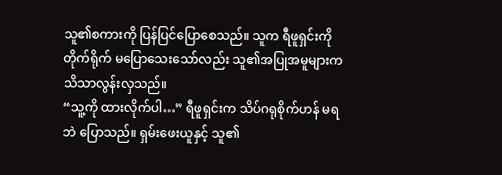သူ၏စကားကို ပြန်ပြင်ပြောစေသည်။ သူက ရီဖူရှင်းကို တိုက်ရိုက် မပြောသေးသော်လည်း သူ၏အပြုအမူများက သိသာလွန်းလှသည်။
“သူ့ကို ထားလိုက်ပါ…” ရီဖူရှင်းက သိပ်ဂရုစိုက်ဟန် မရဘဲ ပြောသည်။ ရှမ်းဖေးယူနှင့် သူ၏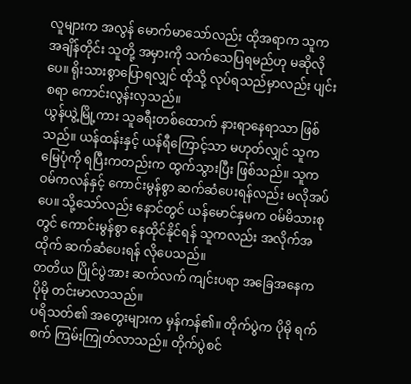လူများက အလွန် မောက်မာသော်လည်း ထိုအရာက သူက အချိန်တိုင်း သူတို့ အမှားကို သက်သေပြရမည်ဟု မဆိုလိုပေ။ ရိုးသားစွာပြောရလျှင် ထိုသို့ လုပ်ရသည်မှာလည်း ပျင်းစရာ ကောင်းလွန်းလှသည်။
ယွန်ယွဲ့မြို့ကား သူခရီးတစ်ထောက် နားရာနေရာသာ ဖြစ်သည်။ ယန်ထန်းနှင့် ယန်ရီကြောင့်သာ မဟုတ်လျှင် သူက မြေပုံကို ရပြီးကတည်းက ထွက်သွားပြီး ဖြစ်သည်။ သူက ဝမ်ကလန်နှင့် ကောင်းမွန်စွာ ဆက်ဆံပေးရန်လည်း မလိုအပ်ပေ။ သို့သော်လည်း နောင်တွင် ယန်မောင်နှမက ဝမ်မိသားစုတွင် ကောင်းမွန်စွာ နေထိုင်နိုင်ရန် သူကလည်း အလိုက်အထိုက် ဆက်ဆံပေးရန် လိုပေသည်။
တတိယ ပြိုင်ပွဲအား ဆက်လက် ကျင်းပရာ အခြေအနေက ပိုမို တင်းမာလာသည်။
ပရိသတ်၏ အတွေးများက မှန်ကန်၏။ တိုက်ပွဲက ပိုမို ရက်စက် ကြမ်းကြုတ်လာသည်။ တိုက်ပွဲစင်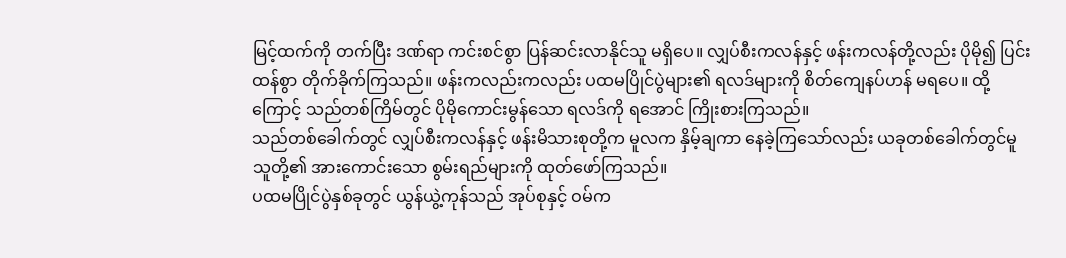မြင့်ထက်ကို တက်ပြီး ဒဏ်ရာ ကင်းစင်စွာ ပြန်ဆင်းလာနိုင်သူ မရှိပေ။ လျှပ်စီးကလန်နှင့် ဖန်းကလန်တို့လည်း ပိုမို၍ ပြင်းထန်စွာ တိုက်ခိုက်ကြသည်။ ဖန်းကလည်းကလည်း ပထမပြိုင်ပွဲများ၏ ရလဒ်များကို စိတ်ကျေနပ်ဟန် မရပေ။ ထို့ကြောင့် သည်တစ်ကြိမ်တွင် ပိုမိုကောင်းမွန်သော ရလဒ်ကို ရအောင် ကြိုးစားကြသည်။
သည်တစ်ခေါက်တွင် လျှပ်စီးကလန်နှင့် ဖန်းမိသားစုတို့က မူလက နှိမ့်ချကာ နေခဲ့ကြသော်လည်း ယခုတစ်ခေါက်တွင်မူ သူတို့၏ အားကောင်းသော စွမ်းရည်များကို ထုတ်ဖော်ကြသည်။
ပထမပြိုင်ပွဲနှစ်ခုတွင် ယွန်ယွဲ့ကုန်သည် အုပ်စုနှင့် ဝမ်က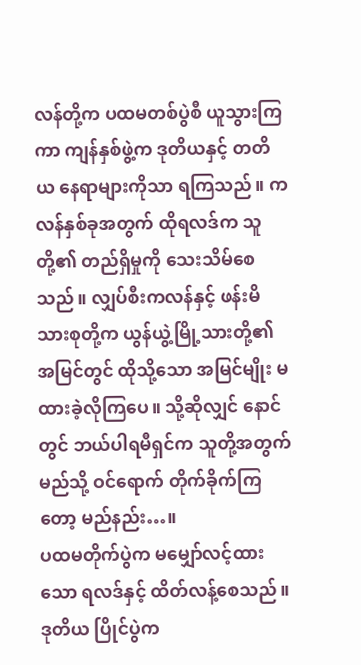လန်တို့က ပထမတစ်ပွဲစီ ယူသွားကြကာ ကျန်နှစ်ဖွဲ့က ဒုတိယနှင့် တတိယ နေရာများကိုသာ ရကြသည်။ ကလန်နှစ်ခုအတွက် ထိုရလဒ်က သူတို့၏ တည်ရှိမှုကို သေးသိမ်စေသည်။ လျှပ်စီးကလန်နှင့် ဖန်းမိသားစုတို့က ယွန်ယွဲ့မြို့သားတို့၏ အမြင်တွင် ထိုသို့သော အမြင်မျိုး မထားခဲ့လိုကြပေ။ သို့ဆိုလျှင် နောင်တွင် ဘယ်ပါရမီရှင်က သူတို့အတွက် မည်သို့ ဝင်ရောက် တိုက်ခိုက်ကြတော့ မည်နည်း…။
ပထမတိုက်ပွဲက မမျှော်လင့်ထားသော ရလဒ်နှင့် ထိတ်လန့်စေသည်။
ဒုတိယ ပြိုင်ပွဲက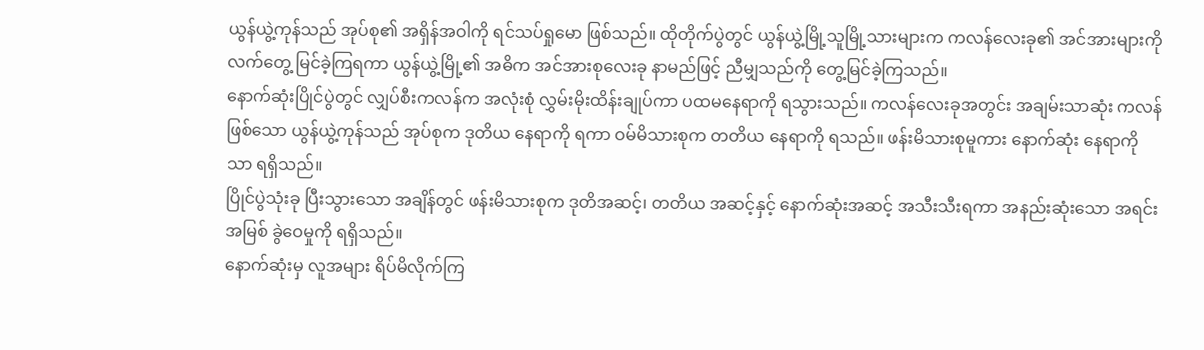ယွန်ယွဲ့ကုန်သည် အုပ်စု၏ အရှိန်အဝါကို ရင်သပ်ရှုမော ဖြစ်သည်။ ထိုတိုက်ပွဲတွင် ယွန်ယွဲ့မြို့သူမြို့သားများက ကလန်လေးခု၏ အင်အားများကို လက်တွေ့ မြင်ခဲ့ကြရကာ ယွန်ယွဲ့မြို့၏ အဓိက အင်အားစုလေးခု နာမည်ဖြင့် ညီမျှသည်ကို တွေ့မြင်ခဲ့ကြသည်။
နောက်ဆုံးပြိုင်ပွဲတွင် လျှပ်စီးကလန်က အလုံးစုံ လွှမ်းမိုးထိန်းချုပ်ကာ ပထမနေရာကို ရသွားသည်။ ကလန်လေးခုအတွင်း အချမ်းသာဆုံး ကလန်ဖြစ်သော ယွန်ယွဲ့ကုန်သည် အုပ်စုက ဒုတိယ နေရာကို ရကာ ဝမ်မိသားစုက တတိယ နေရာကို ရသည်။ ဖန်းမိသားစုမူကား နောက်ဆုံး နေရာကိုသာ ရရှိသည်။
ပြိုင်ပွဲသုံးခု ပြီးသွားသော အချိန်တွင် ဖန်းမိသားစုက ဒုတိအဆင့်၊ တတိယ အဆင့်နှင့် နောက်ဆုံးအဆင့် အသီးသီးရကာ အနည်းဆုံးသော အရင်းအမြစ် ခွဲဝေမှုကို ရရှိသည်။
နောက်ဆုံးမှ လူအများ ရိပ်မိလိုက်ကြ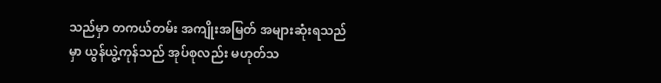သည်မှာ တကယ်တမ်း အကျိုးအမြတ် အများဆုံးရသည်မှာ ယွန်ယွဲ့ကုန်သည် အုပ်စုလည်း မဟုတ်သ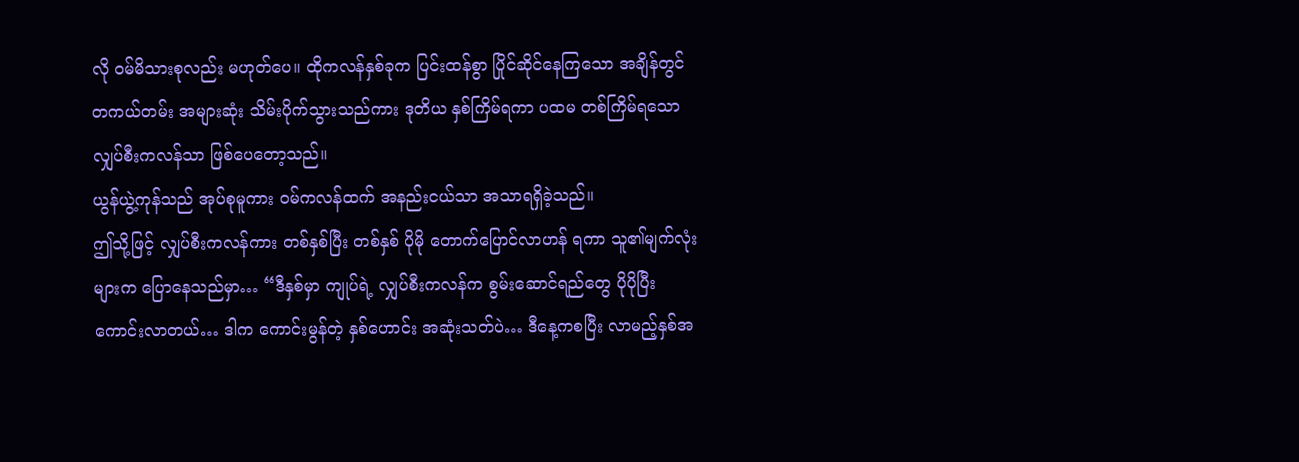လို ဝမ်မိသားစုလည်း မဟုတ်ပေ။ ထိုကလန်နှစ်ခုက ပြင်းထန်စွာ ပြိုင်ဆိုင်နေကြသော အချိန်တွင် တကယ်တမ်း အများဆုံး သိမ်းပိုက်သွားသည်ကား ဒုတိယ နှစ်ကြိမ်ရကာ ပထမ တစ်ကြိမ်ရသော လျှပ်စီးကလန်သာ ဖြစ်ပေတော့သည်။
ယွန်ယွဲ့ကုန်သည် အုပ်စုမူကား ဝမ်ကလန်ထက် အနည်းငယ်သာ အသာရရှိခဲ့သည်။
ဤသို့ဖြင့် လျှပ်စီးကလန်ကား တစ်နှစ်ပြီး တစ်နှစ် ပိုမို တောက်ပြောင်လာဟန် ရကာ သူ၏မျက်လုံးများက ပြောနေသည်မှာ… “ဒီနှစ်မှာ ကျုပ်ရဲ့ လျှပ်စီးကလန်က စွမ်းဆောင်ရည်တွေ ပိုပိုပြီး ကောင်းလာတယ်… ဒါက ကောင်းမွန်တဲ့ နှစ်ဟောင်း အဆုံးသတ်ပဲ… ဒီနေ့ကစပြီး လာမည့်နှစ်အ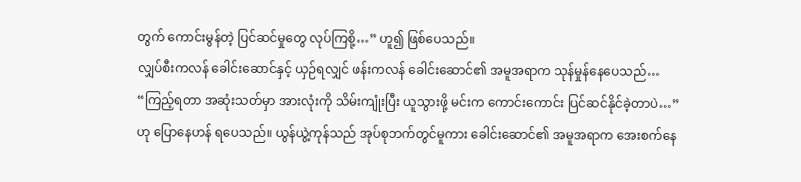တွက် ကောင်းမွန်တဲ့ ပြင်ဆင်မှုတွေ လုပ်ကြစို့…” ဟူ၍ ဖြစ်ပေသည်။
လျှပ်စီးကလန် ခေါင်းဆောင်နှင့် ယှဉ်ရလျှင် ဖန်းကလန် ခေါင်းဆောင်၏ အမူအရာက သုန်မှုန်နေပေသည်… “ကြည့်ရတာ အဆုံးသတ်မှာ အားလုံးကို သိမ်းကျုံးပြီး ယူသွားဖို့ မင်းက ကောင်းကောင်း ပြင်ဆင်နိုင်ခဲ့တာပဲ…” ဟု ပြောနေဟန် ရပေသည်။ ယွန်ယွဲ့ကုန်သည် အုပ်စုဘက်တွင်မူကား ခေါင်းဆောင်၏ အမူအရာက အေးစက်နေ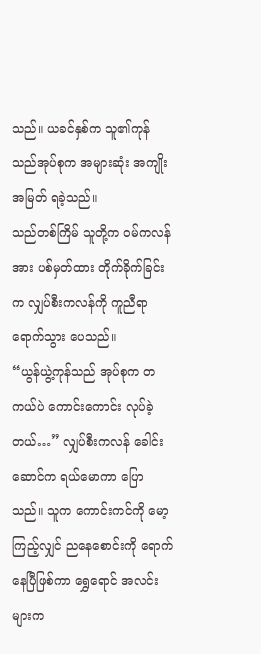သည်။ ယခင်နှစ်က သူ၏ကုန်သည်အုပ်စုက အများဆုံး အကျိုးအမြတ် ရခဲ့သည်။
သည်တစ်ကြိမ် သူတို့က ဝမ်ကလန်အား ပစ်မှတ်ထား တိုက်ခိုက်ခြင်းက လျှပ်စီးကလန်ကို ကူညီရာ ရောက်သွား ပေသည်။
“ယွန်ယွဲ့ကုန်သည် အုပ်စုက တကယ်ပဲ ကောင်းကောင်း လုပ်ခဲ့တယ်…” လျှပ်စီးကလန် ခေါင်းဆောင်က ရယ်မောကာ ပြောသည်။ သူက ကောင်းကင်ကို မော့ကြည့်လျှင် ညနေစောင်းကို ရောက်နေပြီဖြစ်ကာ ရွှေရောင် အလင်းများက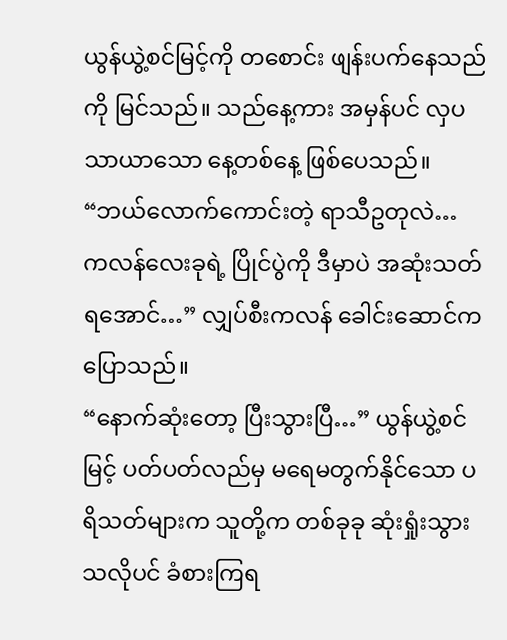ယွန်ယွဲ့စင်မြင့်ကို တစောင်း ဖျန်းပက်နေသည်ကို မြင်သည်။ သည်နေ့ကား အမှန်ပင် လှပသာယာသော နေ့တစ်နေ့ ဖြစ်ပေသည်။
“ဘယ်လောက်ကောင်းတဲ့ ရာသီဥတုလဲ… ကလန်လေးခုရဲ့ ပြိုင်ပွဲကို ဒီမှာပဲ အဆုံးသတ်ရအောင်…” လျှပ်စီးကလန် ခေါင်းဆောင်က ပြောသည်။
“နောက်ဆုံးတော့ ပြီးသွားပြီ…” ယွန်ယွဲ့စင်မြင့် ပတ်ပတ်လည်မှ မရေမတွက်နိုင်သော ပရိသတ်များက သူတို့က တစ်ခုခု ဆုံးရှုံးသွားသလိုပင် ခံစားကြရ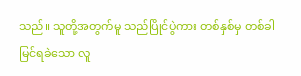သည်။ သူတို့အတွက်မူ သည်ပြိုင်ပွဲကား တစ်နှစ်မှ တစ်ခါ မြင်ရခဲသော လူ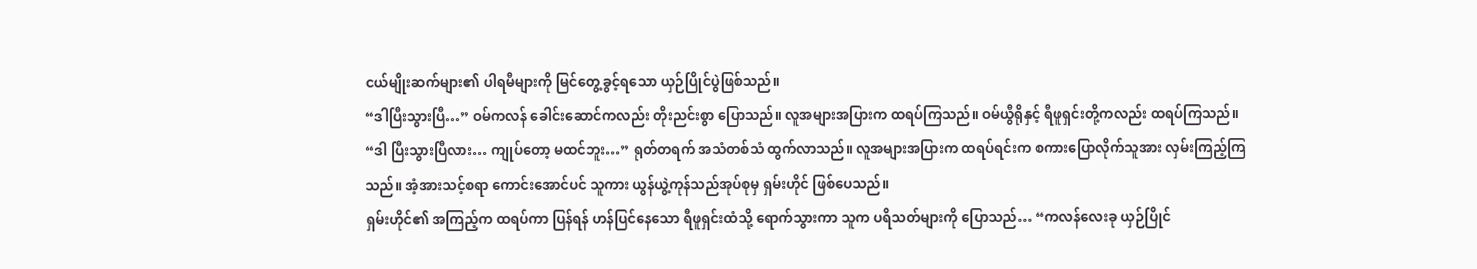ငယ်မျိုးဆက်များ၏ ပါရမီများကို မြင်တွေ့ခွင့်ရသော ယှဉ်ပြိုင်ပွဲဖြစ်သည်။
“ဒါပြီးသွားပြီ…” ဝမ်ကလန် ခေါင်းဆောင်ကလည်း တိုးညင်းစွာ ပြောသည်။ လူအများအပြားက ထရပ်ကြသည်။ ဝမ်ယွီရိုနှင့် ရီဖူရှင်းတို့ကလည်း ထရပ်ကြသည်။
“ဒါ ပြီးသွားပြီလား… ကျုပ်တော့ မထင်ဘူး…” ရုတ်တရက် အသံတစ်သံ ထွက်လာသည်။ လူအများအပြားက ထရပ်ရင်းက စကားပြောလိုက်သူအား လှမ်းကြည့်ကြသည်။ အံ့အားသင့်စရာ ကောင်းအောင်ပင် သူကား ယွန်ယွဲ့ကုန်သည်အုပ်စုမှ ရှမ်းဟိုင် ဖြစ်ပေသည်။
ရှမ်းဟိုင်၏ အကြည့်က ထရပ်ကာ ပြန်ရန် ဟန်ပြင်နေသော ရီဖူရှင်းထံသို့ ရောက်သွားကာ သူက ပရိသတ်များကို ပြောသည်… “ကလန်လေးခု ယှဉ်ပြိုင်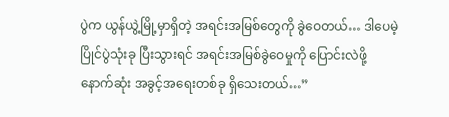ပွဲက ယွန်ယွဲ့မြို့မှာရှိတဲ့ အရင်းအမြစ်တွေကို ခွဲဝေတယ်… ဒါပေမဲ့ ပြိုင်ပွဲသုံးခု ပြီးသွားရင် အရင်းအမြစ်ခွဲဝေမှုကို ပြောင်းလဲဖို့ နောက်ဆုံး အခွင့်အရေးတစ်ခု ရှိသေးတယ်…”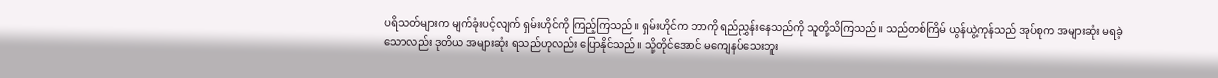ပရိသတ်များက မျက်ခုံးပင့်လျက် ရှမ်းဟိုင်ကို ကြည့်ကြသည်။ ရှမ်းဟိုင်က ဘာကို ရည်ညွှန်းနေသည်ကို သူတို့သိကြသည်။ သည်တစ်ကြိမ် ယွန်ယွဲ့ကုန်သည် အုပ်စုက အများဆုံး မရခဲ့သောလည်း ဒုတိယ အများဆုံး ရသည်ဟုလည်း ပြောနိုင်သည်။ သို့တိုင်အောင် မကျေနပ်သေးဘူး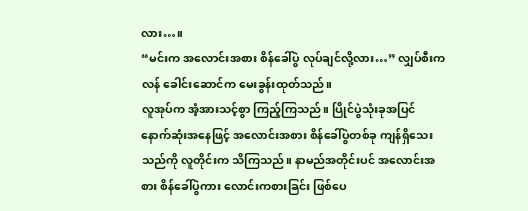လား…။
“မင်းက အလောင်းအစား စိန်ခေါ်ပွဲ လုပ်ချင်လို့လား…” လျှပ်စီးကလန် ခေါင်းဆောင်က မေးခွန်းထုတ်သည်။
လူအုပ်က အံ့အားသင့်စွာ ကြည့်ကြသည်။ ပြိုင်ပွဲသုံးခုအပြင် နောက်ဆုံးအနေဖြင့် အလောင်းအစား စိန်ခေါ်ပွဲတစ်ခု ကျန်ရှိသေးသည်ကို လူတိုင်းက သိကြသည်။ နာမည်အတိုင်းပင် အလောင်းအစား စိန်ခေါ်ပွဲကား လောင်းကစားခြင်း ဖြစ်ပေ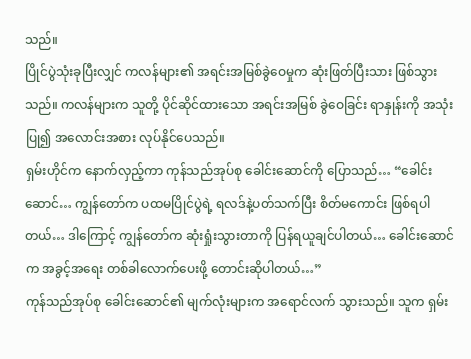သည်။
ပြိုင်ပွဲသုံးခုပြီးလျှင် ကလန်များ၏ အရင်းအမြစ်ခွဲဝေမှုက ဆုံးဖြတ်ပြီးသား ဖြစ်သွားသည်။ ကလန်များက သူတို့ ပိုင်ဆိုင်ထားသော အရင်းအမြစ် ခွဲဝေခြင်း ရာနှုန်းကို အသုံးပြု၍ အလောင်းအစား လုပ်နိုင်ပေသည်။
ရှမ်းဟိုင်က နောက်လှည့်ကာ ကုန်သည်အုပ်စု ခေါင်းဆောင်ကို ပြောသည်… “ခေါင်းဆောင်… ကျွန်တော်က ပထမပြိုင်ပွဲရဲ့ ရလဒ်နဲ့ပတ်သက်ပြီး စိတ်မကောင်း ဖြစ်ရပါတယ်… ဒါကြောင့် ကျွန်တော်က ဆုံးရှုံးသွားတာကို ပြန်ရယူချင်ပါတယ်… ခေါင်းဆောင်က အခွင့်အရေး တစ်ခါလောက်ပေးဖို့ တောင်းဆိုပါတယ်…”
ကုန်သည်အုပ်စု ခေါင်းဆောင်၏ မျက်လုံးများက အရောင်လက် သွားသည်။ သူက ရှမ်း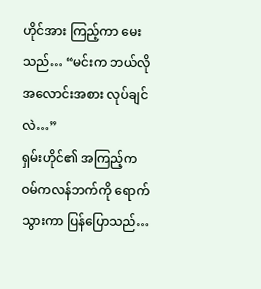ဟိုင်အား ကြည့်ကာ မေးသည်… “မင်းက ဘယ်လို အလောင်းအစား လုပ်ချင်လဲ…”
ရှမ်းဟိုင်၏ အကြည့်က ဝမ်ကလန်ဘက်ကို ရောက်သွားကာ ပြန်ပြောသည်…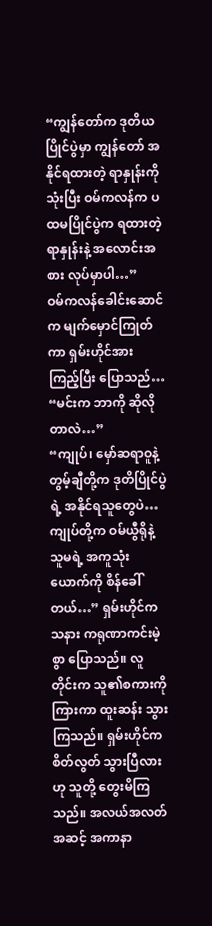“ကျွန်တော်က ဒုတိယ ပြိုင်ပွဲမှာ ကျွန်တော် အနိုင်ရထားတဲ့ ရာနှုန်းကို သုံးပြီး ဝမ်ကလန်က ပထမပြိုင်ပွဲက ရထားတဲ့ ရာနှုန်းနဲ့ အလောင်းအစား လုပ်မှာပါ…”
ဝမ်ကလန်ခေါင်းဆောင်က မျက်မှောင်ကြုတ်ကာ ရှမ်းဟိုင်အား ကြည့်ပြီး ပြောသည်… “မင်းက ဘာကို ဆိုလိုတာလဲ…”
“ကျုပ်၊ မှော်ဆရာဝူနဲ့ တွမ့်ချီတို့က ဒုတိပြိုင်ပွဲရဲ့ အနိုင်ရသူတွေပဲ… ကျုပ်တို့က ဝမ်ယွီရိုနဲ့ သူမရဲ့ အကူသုံးယောက်ကို စိန်ခေါ်တယ်…” ရှမ်းဟိုင်က သနား ကရုဏာကင်းမဲ့စွာ ပြောသည်။ လူတိုင်းက သူ၏စကားကို ကြားကာ ထူးဆန်း သွားကြသည်။ ရှမ်းဟိုင်က စိတ်လွတ် သွားပြီလားဟု သူတို့ တွေးမိကြသည်။ အလယ်အလတ်အဆင့် အကာနာ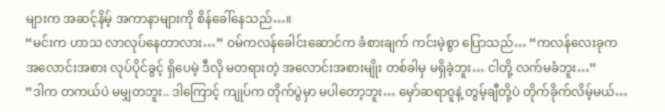များက အဆင့်နိမ့် အကာနာများကို စိန်ခေါ်နေသည်…။
“မင်းက ဟာသ လာလုပ်နေတာလား…” ဝမ်ကလန်ခေါင်းဆောင်က ခံစားချက် ကင်းမဲ့စွာ ပြောသည်… “ကလန်လေးခုက အလောင်းအစား လုပ်ပိုင်ခွင့် ရှိပေမဲ့ ဒီလို မတရားတဲ့ အလောင်းအစားမျိုး တစ်ခါမှ မရှိခဲ့ဘူး… ငါတို့ လက်မခံဘူး…”
“ဒါက တကယ်ပဲ မမျှတဘူး.. ဒါကြောင့် ကျုပ်က တိုက်ပွဲမှာ မပါတော့ဘူး… မှော်ဆရာဝူနဲ့ တွမ့်ချီတို့ပဲ တိုက်ခိုက်လိမ့်မယ်…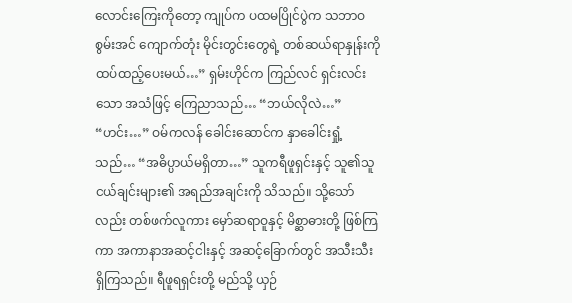လောင်းကြေးကိုတော့ ကျုပ်က ပထမပြိုင်ပွဲက သဘာဝစွမ်းအင် ကျောက်တုံး မိုင်းတွင်းတွေရဲ့ တစ်ဆယ်ရာနှုန်းကို ထပ်ထည့်ပေးမယ်…” ရှမ်းဟိုင်က ကြည်လင် ရှင်းလင်းသော အသံဖြင့် ကြေညာသည်… “ဘယ်လိုလဲ…”
“ဟင်း…” ဝမ်ကလန် ခေါင်းဆောင်က နှာခေါင်းရှုံ့သည်… “အဓိပ္ပာယ်မရှိတာ…” သူကရီဖူရှင်းနှင့် သူ၏သူငယ်ချင်းများ၏ အရည်အချင်းကို သိသည်။ သို့သော်လည်း တစ်ဖက်လူကား မှော်ဆရာဝူနှင့် မိစ္ဆာဓားတို့ ဖြစ်ကြကာ အကာနာအဆင့်ငါးနှင့် အဆင့်ခြောက်တွင် အသီးသီး ရှိကြသည်။ ရီဖူရရှင်းတို့ မည်သို့ ယှဉ်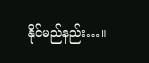နိုင်မည်နည်း…။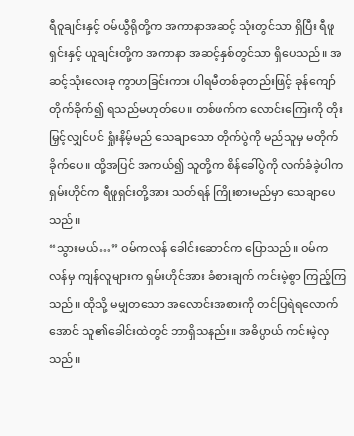ရီဝူချင်းနှင့် ဝမ်ယွီရိုတို့က အကာနာအဆင့် သုံးတွင်သာ ရှိပြီး ရီဖူရှင်းနှင့် ယူချင်းတို့က အကာနာ အဆင့်နှစ်တွင်သာ ရှိပေသည်။ အဆင့်သုံးလေးခု ကွာဟခြင်းကား ပါရမီတစ်ခုတည်းဖြင့် ခုန်ကျော် တိုက်ခိုက်၍ ရသည်မဟုတ်ပေ။ တစ်ဖက်က လောင်းကြေးကို တိုးမြှင့်လျှင်ပင် ရှုံးနိမ့်မည် သေချာသော တိုက်ပွဲကို မည်သူမှ မတိုက်ခိုက်ပေ။ ထို့အပြင် အကယ်၍ သူတို့က စိန်ခေါ်ပွဲကို လက်ခံခဲ့ပါက ရှမ်းဟိုင်က ရီဖူရှင်းတို့အား သတ်ရန် ကြိုးစားမည်မှာ သေချာပေသည်။
“သွားမယ်…” ဝမ်ကလန် ခေါင်းဆောင်က ပြောသည်။ ဝမ်ကလန်မှ ကျန်လူများက ရှမ်းဟိုင်အား ခံစားချက် ကင်းမဲ့စွာ ကြည့်ကြသည်။ ထိုသို့ မမျှတသော အလောင်းအစားကို တင်ပြရဲရလောက်အောင် သူ၏ခေါင်းထဲတွင် ဘာရှိသနည်း။ အဓိပ္ပာယ် ကင်းမဲ့လှသည်။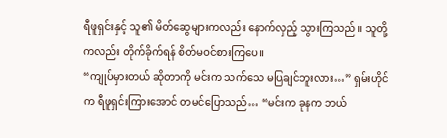ရီဖူရှင်းနှင့် သူ၏ မိတ်ဆွေများကလည်း နောက်လှည့် သွားကြသည်။ သူတို့ကလည်း တိုက်ခိုက်ရန် စိတ်မဝင်စားကြပေ။
“ကျုပ်မှားတယ် ဆိုတာကို မင်းက သက်သေ မပြချင်ဘူးလား…” ရှမ်းဟိုင်က ရီဖူရှင်းကြားအောင် တမင်ပြောသည်… “မင်းက ခုနက ဘယ်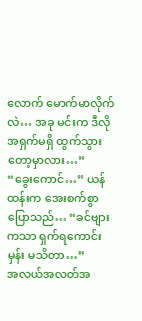လောက် မောက်မာလိုက်လဲ… အခု မင်းက ဒီလို အရှက်မရှိ ထွက်သွားတော့မှာလား…”
“ခွေးကောင်…” ယန်ထန်းက အေးစက်စွာ ပြောသည်… “ခင်ဗျားကသာ ရှက်ရကောင်းမှန်း မသိတာ…”
အလယ်အလတ်အ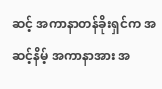ဆင့် အကာနာတန်ခိုးရှင်က အဆင့်နိမ့် အကာနာအား အ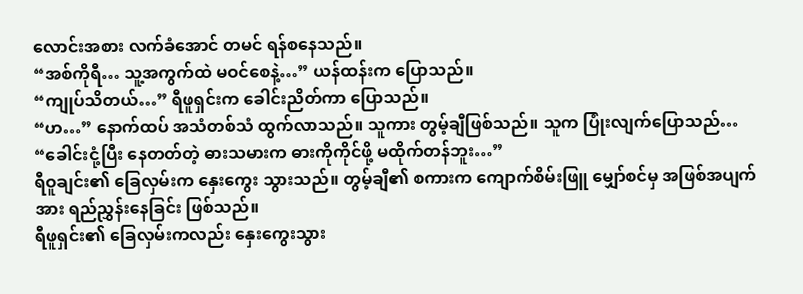လောင်းအစား လက်ခံအောင် တမင် ရန်စနေသည်။
“အစ်ကိုရီ… သူ့အကွက်ထဲ မဝင်စေနဲ့…” ယန်ထန်းက ပြောသည်။
“ကျုပ်သိတယ်…” ရီဖူရှင်းက ခေါင်းညိတ်ကာ ပြောသည်။
“ဟ…” နောက်ထပ် အသံတစ်သံ ထွက်လာသည်။ သူကား တွမ့်ချီဖြစ်သည်။ သူက ပြုံးလျက်ပြောသည်… “ခေါင်းငုံ့ပြီး နေတတ်တဲ့ ဓားသမားက ဓားကိုကိုင်ဖို့ မထိုက်တန်ဘူး…”
ရီဝူချင်း၏ ခြေလှမ်းက နှေးကွေး သွားသည်။ တွမ့်ချီ၏ စကားက ကျောက်စိမ်းဖြူ မျှော်စင်မှ အဖြစ်အပျက်အား ရည်ညွှန်းနေခြင်း ဖြစ်သည်။
ရီဖူရှင်း၏ ခြေလှမ်းကလည်း နှေးကွေးသွား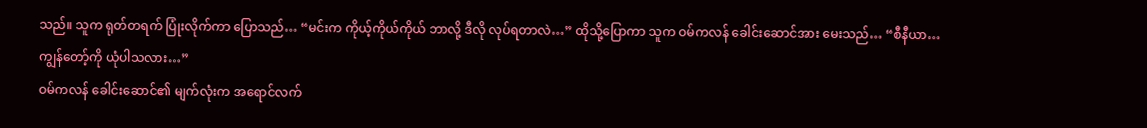သည်။ သူက ရုတ်တရက် ပြုံးလိုက်ကာ ပြောသည်… “မင်းက ကိုယ့်ကိုယ်ကိုယ် ဘာလို့ ဒီလို လုပ်ရတာလဲ…” ထိုသို့ပြောကာ သူက ဝမ်ကလန် ခေါင်းဆောင်အား မေးသည်… “စီနီယာ… ကျွန်တော့်ကို ယုံပါသလား…”
ဝမ်ကလန် ခေါင်းဆောင်၏ မျက်လုံးက အရောင်လက်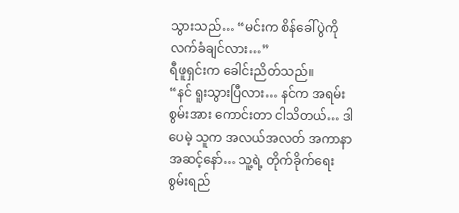သွားသည်… “မင်းက စိန်ခေါ်ပွဲကို လက်ခံချင်လား…”
ရီဖူရှင်းက ခေါင်းညိတ်သည်။
“နင် ရူးသွားပြီလား… နင်က အရမ်း စွမ်းအား ကောင်းတာ ငါသိတယ်… ဒါပေမဲ့ သူက အလယ်အလတ် အကာနာ အဆင့်နော်… သူ့ရဲ့ တိုက်ခိုက်ရေး စွမ်းရည်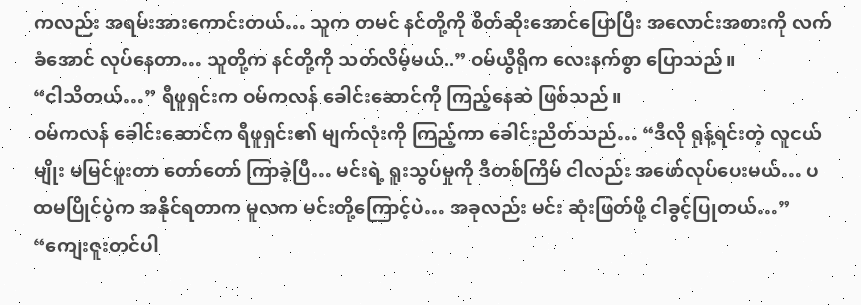ကလည်း အရမ်းအားကောင်းတယ်… သူက တမင် နင်တို့ကို စိတ်ဆိုးအောင်ပြောပြီး အလောင်းအစားကို လက်ခံအောင် လုပ်နေတာ… သူတို့က နင်တို့ကို သတ်လိမ့်မယ်..” ဝမ်ယွီရိုက လေးနက်စွာ ပြောသည်။
“ငါသိတယ်…” ရီဖူရှင်းက ဝမ်ကလန် ခေါင်းဆောင်ကို ကြည့်နေဆဲ ဖြစ်သည်။
ဝမ်ကလန် ခေါင်းဆောင်က ရီဖူရှင်း၏ မျက်လုံးကို ကြည့်ကာ ခေါင်းညိတ်သည်… “ဒီလို ရုန့်ရင်းတဲ့ လူငယ်မျိုး မမြင်ဖူးတာ တော်တော် ကြာခဲ့ပြီ… မင်းရဲ့ ရူးသွပ်မှုကို ဒီတစ်ကြိမ် ငါလည်း အဖော်လုပ်ပေးမယ်… ပထမပြိုင်ပွဲက အနိုင်ရတာက မူလက မင်းတို့ကြောင့်ပဲ… အခုလည်း မင်း ဆုံးဖြတ်ဖို့ ငါခွင့်ပြုတယ်…”
“ကျေးဇူးတင်ပါ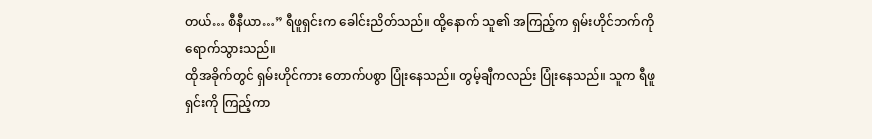တယ်… စီနီယာ…” ရီဖူရှင်းက ခေါင်းညိတ်သည်။ ထို့နောက် သူ၏ အကြည့်က ရှမ်းဟိုင်ဘက်ကို ရောက်သွားသည်။
ထိုအခိုက်တွင် ရှမ်းဟိုင်ကား တောက်ပစွာ ပြုံးနေသည်။ တွမ့်ချီကလည်း ပြုံးနေသည်။ သူက ရီဖူရှင်းကို ကြည့်ကာ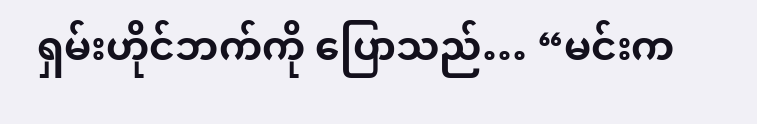ရှမ်းဟိုင်ဘက်ကို ပြောသည်… “မင်းက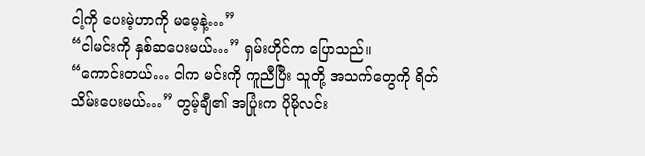ငါ့ကို ပေးမဲ့ဟာကို မမေ့နဲ့…”
“ငါမင်းကို နှစ်ဆပေးမယ်…” ရှမ်းဟိုင်က ပြောသည်။
“ကောင်းတယ်… ငါက မင်းကို ကူညီပြီး သူတို့ အသက်တွေကို ရိတ်သိမ်းပေးမယ်…” တွမ့်ချီ၏ အပြုံးက ပိုမိုလင်း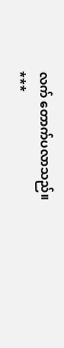လက် တောက်ပလာသည်။
***